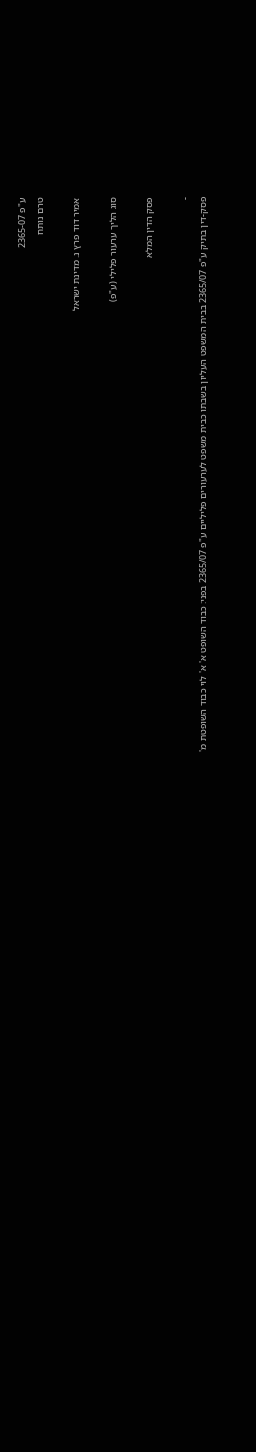ע"פ 2365-07
טרם נותח

אמיר דוד פרץ נ. מדינת ישראל

סוג הליך ערעור פלילי (ע"פ)

פסק הדין המלא

-
פסק-דין בתיק ע"פ 2365/07 בבית המשפט העליון בשבתו כבית משפט לערעורים פליליים ע"פ 2365/07 בפני: כבוד השופט א' א' לוי כבוד השופטת מ'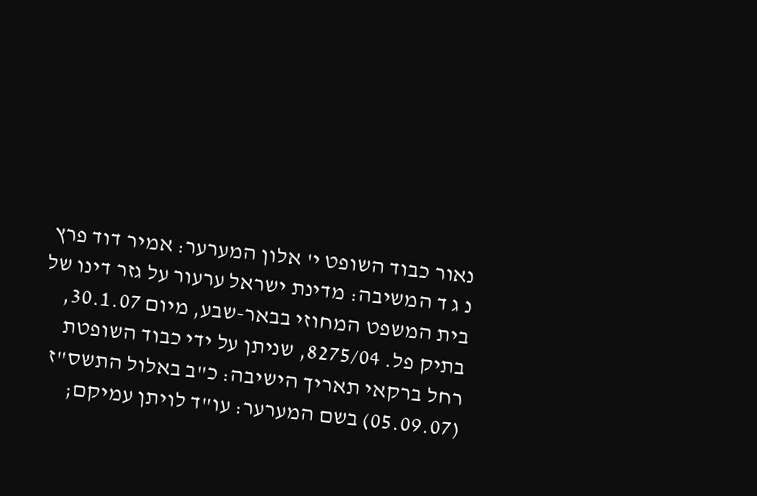נאור כבוד השופט י' אלון המערער: אמיר דוד פרץ נ ג ד המשיבה: מדינת ישראל ערעור על גזר דינו של בית המשפט המחוזי בבאר-שבע, מיום 30.1.07, בתיק פל. 8275/04, שניתן על ידי כבוד השופטת רחל ברקאי תאריך הישיבה: כ"ב באלול התשס"ז (05.09.07) בשם המערער: עו"ד לויתן עמיקם;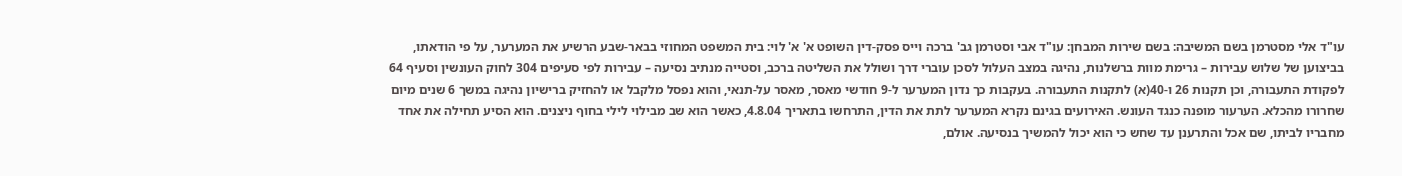עו"ד אלי מסטרמן בשם המשיבה: בשם שירות המבחן: עו"ד אבי וסטרמן גב' ברכה וייס פסק-דין השופט א' א' לוי: בית המשפט המחוזי בבאר-שבע הרשיע את המערער, על פי הודאתו, בביצוען של שלוש עבירות – גרימת מוות ברשלנות, נהיגה במצב העלול לסכן עוברי דרך ושולל את השליטה ברכב, וסטייה מנתיב נסיעה – עבירות לפי סעיפים 304 לחוק העונשין וסעיף 64 לפקודת התעבורה, וכן תקנות 26 ו-40(א) לתקנות התעבורה. בעקבות כך נדון המערער ל-9 חודשי מאסר, מאסר על-תנאי, והוא נפסל מלקבל או להחזיק ברישיון נהיגה במשך 6 שנים מיום שחרורו מהכלא. הערעור מופנה כנגד העונש. האירועים בגינם נקרא המערער לתת את הדין, התרחשו בתאריך 4.8.04, כאשר הוא שב מבילוי לילי בחוף ניצנים. הוא הסיע תחילה את אחד מחבריו לביתו, שם אכל והתרענן עד שחש כי הוא יכול להמשיך בנסיעה. אולם,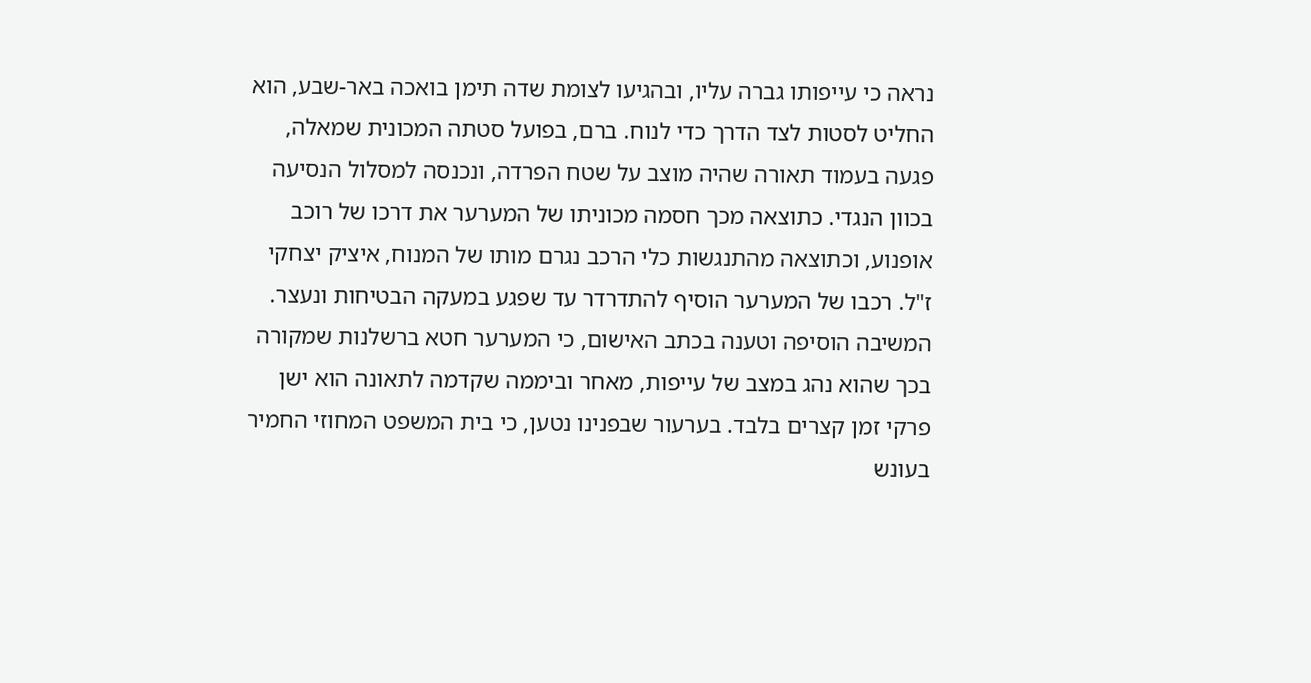נראה כי עייפותו גברה עליו, ובהגיעו לצומת שדה תימן בואכה באר-שבע, הוא החליט לסטות לצד הדרך כדי לנוח. ברם, בפועל סטתה המכונית שמאלה, פגעה בעמוד תאורה שהיה מוצב על שטח הפרדה, ונכנסה למסלול הנסיעה בכוון הנגדי. כתוצאה מכך חסמה מכוניתו של המערער את דרכו של רוכב אופנוע, וכתוצאה מהתנגשות כלי הרכב נגרם מותו של המנוח, איציק יצחקי ז"ל. רכבו של המערער הוסיף להתדרדר עד שפגע במעקה הבטיחות ונעצר. המשיבה הוסיפה וטענה בכתב האישום, כי המערער חטא ברשלנות שמקורה בכך שהוא נהג במצב של עייפות, מאחר וביממה שקדמה לתאונה הוא ישן פרקי זמן קצרים בלבד. בערעור שבפנינו נטען, כי בית המשפט המחוזי החמיר בעונש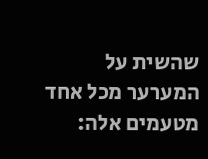שהשית על המערער מכל אחד מטעמים אלה: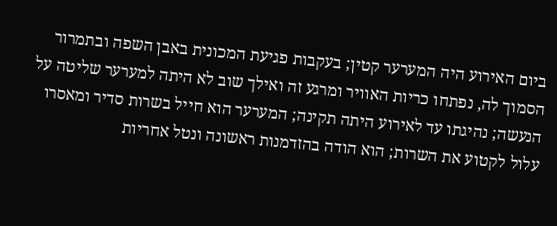ביום האירוע היה המערער קטין; בעקבות פגיעת המכונית באבן השפה ובתמרור הסמוך לה, נפתחו כריות האוויר ומרגע זה ואילך שוב לא היתה למערער שליטה על הנעשה; נהיגתו עד לאירוע היתה תקינה; המערער הוא חייל בשרות סדיר ומאסרו עלול לקטוע את השרות; הוא הודה בהזדמנות ראשונה ונטל אחריות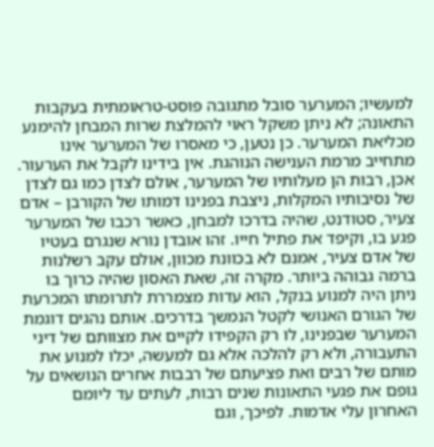למעשיו; המערער סובל מתגובה פוסט-טראומתית בעקבות התאונה; לא ניתן משקל ראוי להמלצת שרות המבחן להימנע מכליאת המערער. כן נטען, כי מאסרו של המערער אינו מתחייב מרמת הענישה הנוהגת. אין בידינו לקבל את הערעור. אכן, רבות הן מעלותיו של המערער, אולם לצדן כמו גם לצדן של נסיבותיו המקלות, ניצבת בפנינו דמותו של הקורבן – אדם צעיר, סטודנט, שהיה בדרכו למבחן, כאשר רכבו של המערער פגע בו, וקיפד את פתיל חייו. זהו אובדן נורא שנגרם בעטיו של אדם צעיר, אמנם לא בכוונת מכוון, אולם עקב רשלנות ברמה גבוהה ביותר. מקרה זה, שאת האסון שהיה כרוך בו ניתן היה למנוע בנקל, הוא עדות מצמררת לתרומתו המכרעת של הגורם האנושי לקטל הנמשך בדרכים. אותם נהגים דוגמת המערער שבפנינו, לו רק הקפידו לקיים את מצוותם של דיני התעבורה, ולא רק להלכה אלא גם למעשה, יכלו למנוע את מותם של רבים ואת פציעתם של רבבות אחרים הנושאים על גופם את פגעי התאונות שנים רבות, לעתים עד ליומם האחרון עלי אדמות. לפיכך, וגם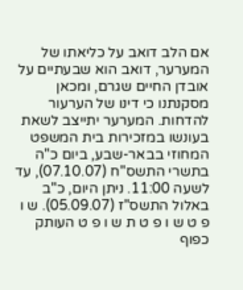אם הלב דואב על כליאתו של המערער, דואב הוא שבעתיים על אובדן החיים שגרם, ומכאן מסקנתנו כי דינו של הערעור להדחות. המערער יתייצב לשאת בעונשו במזכירות בית המשפט המחוזי בבאר-שבע, ביום כ"ה בתשרי התשס"ח (07.10.07), עד לשעה 11:00. ניתן היום, כ"ב באלול התשס"ז (05.09.07). ש ו פ ט ש ו פ ט ת ש ו פ ט העותק כפוף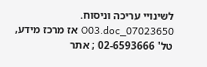לשינויי עריכה וניסוח. 07023650_O03.doc אז מרכז מידע, טל' 02-6593666 ; אתר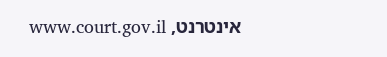אינטרנט, www.court.gov.il